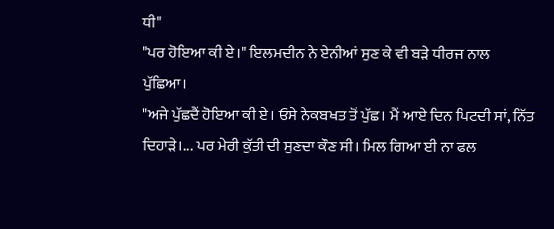ਧੀ"
"ਪਰ ਹੋਇਆ ਕੀ ਏ।" ਇਲਮਦੀਨ ਨੇ ਏਨੀਆਂ ਸੁਣ ਕੇ ਵੀ ਬੜੇ ਧੀਰਜ ਨਾਲ ਪੁੱਛਿਆ।
"ਅਜੇ ਪੁੱਛਦੈਂ ਹੋਇਆ ਕੀ ਏ। ਓਸੇ ਨੇਕਬਖਤ ਤੋਂ ਪੁੱਛ। ਮੈਂ ਆਏ ਦਿਨ ਪਿਟਦੀ ਸਾਂ, ਨਿੱਤ ਦਿਹਾੜੇ।... ਪਰ ਮੇਰੀ ਕੁੱਤੀ ਦੀ ਸੁਣਦਾ ਕੌਣ ਸੀ। ਮਿਲ ਗਿਆ ਈ ਨਾ ਫਲ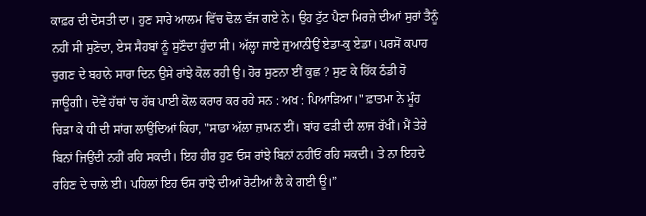ਕਾਫ਼ਰ ਦੀ ਦੋਸਤੀ ਦਾ। ਹੁਣ ਸਾਰੇ ਆਲਮ ਵਿੱਚ ਢੋਲ ਵੱਜ ਗਏ ਨੇ। ਉਹ ਟੁੱਟ ਪੈਣਾ ਮਿਰਜ਼ੇ ਦੀਆਂ ਸੁਰਾਂ ਤੈਨੂੰ ਨਹੀਂ ਸੀ ਸੁਣੋਦਾ, ਏਸ ਸੈਹਬਾਂ ਨੂੰ ਸੁਣੌਦਾ ਹੁੰਦਾ ਸੀ। ਅੱਲ੍ਹਾ ਜਾਏ ਜੁਆਨੀਉਂ ਏਡਾ-ਕੁ ਏਡਾ। ਪਰਸੋਂ ਕਪਾਹ ਚੁਗਣ ਦੇ ਬਹਾਨੇ ਸਾਰਾ ਦਿਨ ਉਸੇ ਰਾਂਝੇ ਕੋਲ ਰਹੀ ਉ। ਹੋਰ ਸੁਣਨਾ ਈਂ ਕੁਛ ? ਸੁਣ ਕੇ ਹਿੱਕ ਠੰਡੀ ਹੋ ਜਾਊਗੀ। ਦੋਵੇਂ ਹੱਥਾਂ 'ਚ ਹੱਥ ਪਾਈ ਕੋਲ ਕਰਾਰ ਕਰ ਰਹੇ ਸਨ : ਅਖ : ਪਿਆੜਿਆ।" ਫ਼ਾਤਮਾ ਨੇ ਮੂੰਹ ਚਿੜਾ ਕੇ ਧੀ ਦੀ ਸਾਂਗ ਲਾਉਂਦਿਆਂ ਕਿਹਾ, "ਸਾਡਾ ਅੱਲਾ ਜ਼ਾਮਨ ਈਂ। ਬਾਂਹ ਫੜੀ ਦੀ ਲਾਜ ਰੱਖੀਂ। ਮੈਂ ਤੇਰੇ ਬਿਨਾਂ ਜਿਉਂਦੀ ਨਹੀਂ ਰਹਿ ਸਕਦੀ। ਇਹ ਹੀਰ ਹੁਣ ਓਸ ਰਾਂਝੇ ਬਿਨਾਂ ਨਹੀਓਂ ਰਹਿ ਸਕਦੀ। ਤੇ ਨਾ ਇਹਦੇ ਰਹਿਣ ਦੇ ਚਾਲੇ ਈ। ਪਹਿਲਾਂ ਇਹ ਓਸ ਰਾਂਝੇ ਦੀਆਂ ਰੋਟੀਆਂ ਲੈ ਕੇ ਗਈ ਊ।”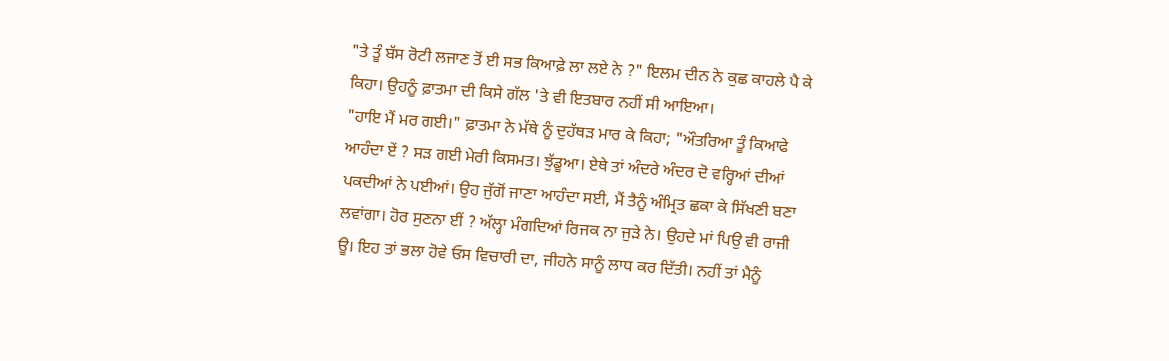"ਤੇ ਤੂੰ ਬੱਸ ਰੋਟੀ ਲਜਾਣ ਤੋਂ ਈ ਸਭ ਕਿਆਫ਼ੇ ਲਾ ਲਏ ਨੇ ?" ਇਲਮ ਦੀਨ ਨੇ ਕੁਛ ਕਾਹਲੇ ਪੈ ਕੇ ਕਿਹਾ। ਉਹਨੂੰ ਫ਼ਾਤਮਾ ਦੀ ਕਿਸੇ ਗੱਲ 'ਤੇ ਵੀ ਇਤਬਾਰ ਨਹੀਂ ਸੀ ਆਇਆ।
"ਹਾਇ ਮੈਂ ਮਰ ਗਈ।" ਫ਼ਾਤਮਾ ਨੇ ਮੱਥੇ ਨੂੰ ਦੁਹੱਥੜ ਮਾਰ ਕੇ ਕਿਹਾ; "ਔਤਰਿਆ ਤੂੰ ਕਿਆਫੇ ਆਹੰਦਾ ਏਂ ? ਸੜ ਗਈ ਮੇਰੀ ਕਿਸਮਤ। ਝੁੱਡੂਆ। ਏਥੇ ਤਾਂ ਅੰਦਰੇ ਅੰਦਰ ਦੋ ਵਰ੍ਹਿਆਂ ਦੀਆਂ ਪਕਦੀਆਂ ਨੇ ਪਈਆਂ। ਉਹ ਜੁੱਗੋਂ ਜਾਣਾ ਆਹੰਦਾ ਸਈ, ਮੈਂ ਤੈਨੂੰ ਅੰਮ੍ਰਿਤ ਛਕਾ ਕੇ ਸਿੱਖਣੀ ਬਣਾ ਲਵਾਂਗਾ। ਹੋਰ ਸੁਣਨਾ ਈਂ ? ਅੱਲ੍ਹਾ ਮੰਗਦਿਆਂ ਰਿਜਕ ਨਾ ਜੁੜੇ ਨੇ। ਉਹਦੇ ਮਾਂ ਪਿਉ ਵੀ ਰਾਜੀ ਊ। ਇਹ ਤਾਂ ਭਲਾ ਹੋਵੇ ਓਸ ਵਿਚਾਰੀ ਦਾ, ਜੀਹਨੇ ਸਾਨੂੰ ਲਾਧ ਕਰ ਦਿੱਤੀ। ਨਹੀਂ ਤਾਂ ਮੈਨੂੰ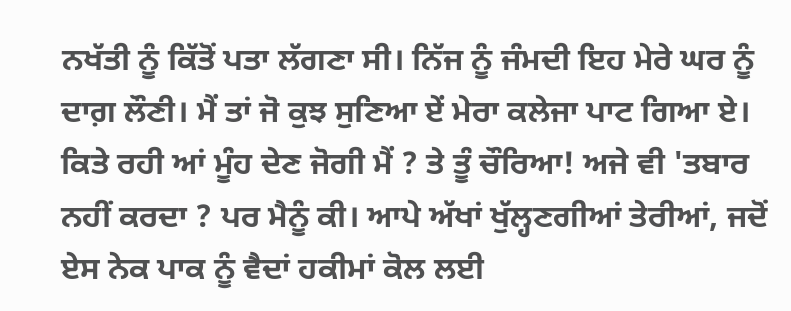ਨਖੱਤੀ ਨੂੰ ਕਿੱਤੋਂ ਪਤਾ ਲੱਗਣਾ ਸੀ। ਨਿੱਜ ਨੂੰ ਜੰਮਦੀ ਇਹ ਮੇਰੇ ਘਰ ਨੂੰ ਦਾਗ਼ ਲੌਣੀ। ਮੈਂ ਤਾਂ ਜੋ ਕੁਝ ਸੁਣਿਆ ਏਂ ਮੇਰਾ ਕਲੇਜਾ ਪਾਟ ਗਿਆ ਏ। ਕਿਤੇ ਰਹੀ ਆਂ ਮੂੰਹ ਦੇਣ ਜੋਗੀ ਮੈਂ ? ਤੇ ਤੂੰ ਚੌਰਿਆ! ਅਜੇ ਵੀ 'ਤਬਾਰ ਨਹੀਂ ਕਰਦਾ ? ਪਰ ਮੈਨੂੰ ਕੀ। ਆਪੇ ਅੱਖਾਂ ਖੁੱਲ੍ਹਣਗੀਆਂ ਤੇਰੀਆਂ, ਜਦੋਂ ਏਸ ਨੇਕ ਪਾਕ ਨੂੰ ਵੈਦਾਂ ਹਕੀਮਾਂ ਕੋਲ ਲਈ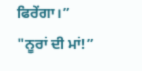ਫਿਰੇਂਗਾ।”
"ਨੂਰਾਂ ਦੀ ਮਾਂ!”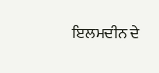ਇਲਮਦੀਨ ਦੇ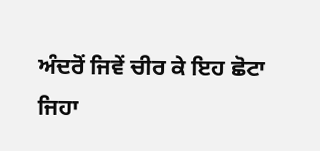ਅੰਦਰੋਂ ਜਿਵੇਂ ਚੀਰ ਕੇ ਇਹ ਛੋਟਾ ਜਿਹਾ